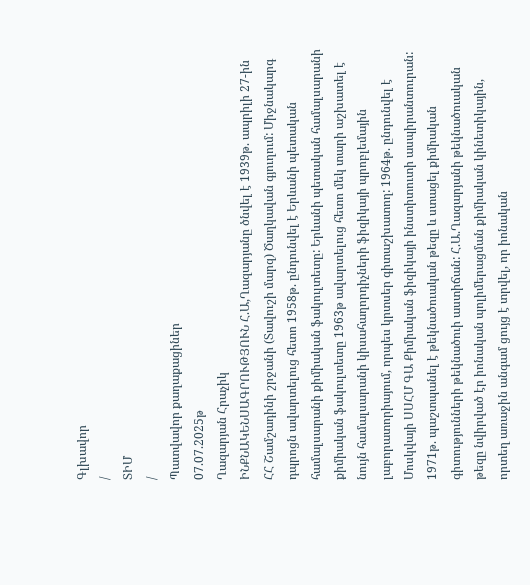Գլխավոր
/
ՏԻՄ
/
Պատվավոր քաղաքացիներ
07.07.2025թ
Ղազարյան Հրաչիկ
ԻՆՔՆԱԿԵՆՍԱԳՐՈՒԹՅՈՒՆ Հ.Ա,Ղազարյանը ծնվել է 1939թ. ապրիլի 27-ին ՀՀ Շամշադինի շրջանի (Տավուշի մարզ) Ծաղկավան գյուղում: Միջնակարգ դպրոցն ավարտելուց հետո 1958թ. ընդունվել է Երևանի պետական համալսարանի քիմիական ֆակուլտետը: Երևանի պետական համալսարանի քիմիական ֆակուլտետը 1963թ ավարտելուց հետո մեկ տարի աշխատել է նույն համալսարանի կիսահաղորդիչների ֆիզիկայի պրոբլեմային լաբորատորիայում, որպես կրտսեր գիտաշխատող: 1964թ. ընդունվել է Մոսկվայի ՍՍՀՄ ԳԱ Քիմիական ֆիզիկայի ինստիտուտի ասպիրանտուրան: 1971թ. պաշտպանել է թեկնածուական թեզը և ստացել քիմիական գիտությունների թեկնածուի աստիճան: Հ.Ա.Ղազարյանի թեկնածուական թեզը նվիրված էր իոնական պոլիմերացման քիմիական կինետիկային, որտեղ առաջին անգամ ցույց է տրվել, որ իոնական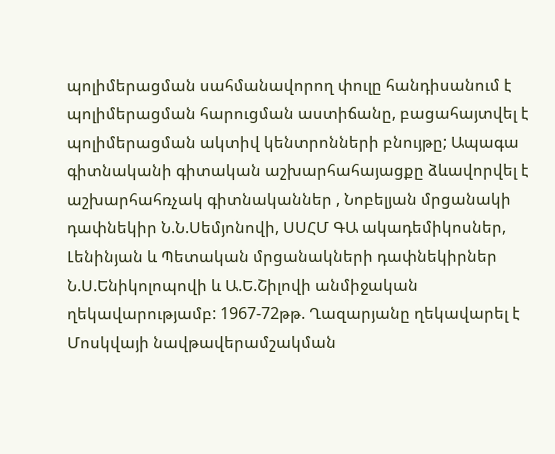պոլիմերացման սահմանավորող փուլը հանդիսանում է պոլիմերացման հարուցման աստիճանը, բացահայտվել է պոլիմերացման ակտիվ կենտրոնների բնույթը; Ապագա գիտնականի գիտական աշխարհահայացքը ձևավորվել է աշխարհահռչակ գիտնականներ , Նոբելյան մրցանակի դափնեկիր Ն.Ն.Սեմյոնովի, ՍՍՀՄ ԳԱ ակադեմիկոսներ, Լենինյան և Պետական մրցանակների դափնեկիրներ Ն.Ս.Ենիկոլոպովի և Ա.Ե.Շիլովի անմիջական ղեկավարությամբ: 1967-72թթ. Ղազարյանը ղեկավարել է Մոսկվայի նավթավերամշակման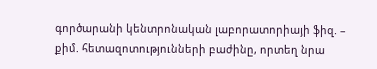գործարանի կենտրոնական լաբորատորիայի ֆիզ. – քիմ. հետազոտությունների բաժինը, որտեղ նրա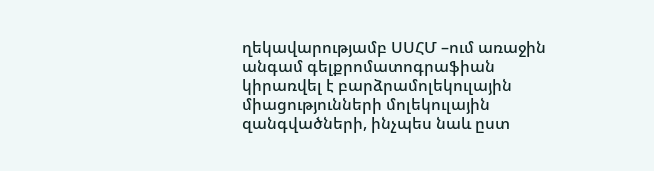ղեկավարությամբ ՍՍՀՄ –ում առաջին անգամ գելքրոմատոգրաֆիան կիրառվել է բարձրամոլեկուլային միացությունների մոլեկուլային զանգվածների, ինչպես նաև ըստ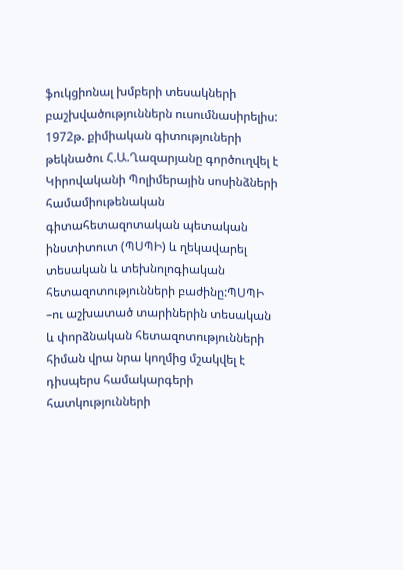ֆուկցիոնալ խմբերի տեսակների բաշխվածություններն ուսումնասիրելիս: 1972թ. քիմիական գիտություների թեկնածու Հ.Ա.Ղազարյանը գործուղվել է Կիրովականի Պոլիմերային սոսինձների համամիութենական գիտահետազոտական պետական ինստիտուտ (ՊՍՊԻ) և ղեկավարել տեսական և տեխնոլոգիական հետազոտությունների բաժինը:ՊՍՊԻ –ու աշխատած տարիներին տեսական և փորձնական հետազոտությունների հիման վրա նրա կողմից մշակվել է դիսպերս համակարգերի հատկությունների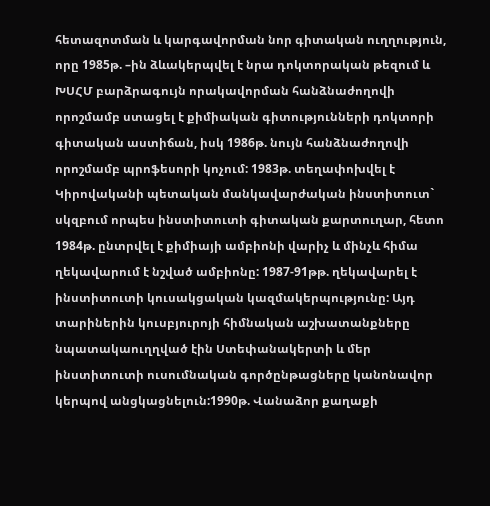հետազոտման և կարգավորման նոր գիտական ուղղություն, որը 1985թ. –ին ձևակերպվել է նրա դոկտորական թեզում և ԽՍՀՄ բարձրագույն որակավորման հանձնաժողովի որոշմամբ ստացել է քիմիական գիտությունների դոկտորի գիտական աստիճան, իսկ 1986թ. նույն հանձնաժողովի որոշմամբ պրոֆեսորի կոչում: 1983թ. տեղափոխվել է Կիրովականի պետական մանկավարժական ինստիտուտ` սկզբում որպես ինստիտուտի գիտական քարտուղար, հետո 1984թ. ընտրվել է քիմիայի ամբիոնի վարիչ և մինչև հիմա ղեկավարում է նշված ամբիոնը: 1987-91թթ. ղեկավարել է ինստիտուտի կուսակցական կազմակերպությունը: Այդ տարիներին կուսբյուրոյի հիմնական աշխատանքները նպատակաուղղված էին Ստեփանակերտի և մեր ինստիտուտի ուսումնական գործընթացները կանոնավոր կերպով անցկացնելուն:1990թ. Վանաձոր քաղաքի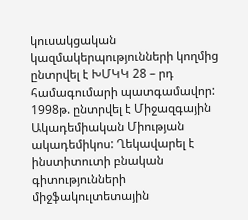կուսակցական կազմակերպությունների կողմից ընտրվել է ԽՄԿԿ 28 – րդ համագումարի պատգամավոր: 1998թ. ընտրվել է Միջազգային Ակադեմիական Միության ակադեմիկոս: Ղեկավարել է ինստիտուտի բնական գիտությունների միջֆակուլտետային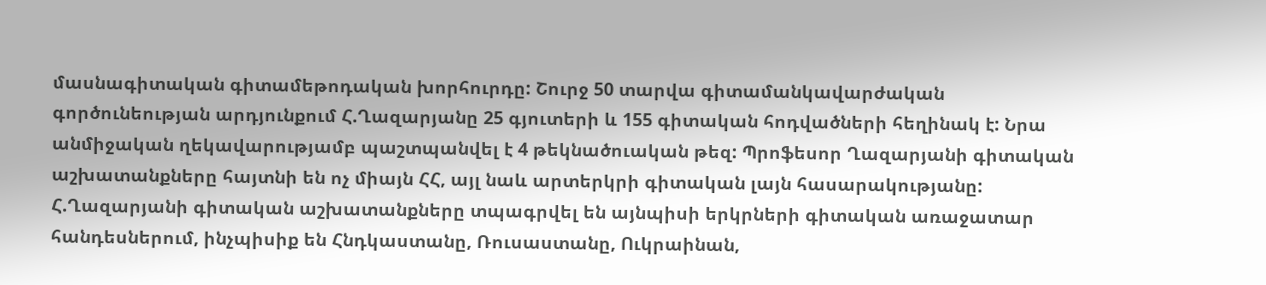մասնագիտական գիտամեթոդական խորհուրդը: Շուրջ 50 տարվա գիտամանկավարժական գործունեության արդյունքում Հ.Ղազարյանը 25 գյուտերի և 155 գիտական հոդվածների հեղինակ է: Նրա անմիջական ղեկավարությամբ պաշտպանվել է 4 թեկնածուական թեզ: Պրոֆեսոր Ղազարյանի գիտական աշխատանքները հայտնի են ոչ միայն ՀՀ, այլ նաև արտերկրի գիտական լայն հասարակությանը: Հ.Ղազարյանի գիտական աշխատանքները տպագրվել են այնպիսի երկրների գիտական առաջատար հանդեսներում, ինչպիսիք են Հնդկաստանը, Ռուսաստանը, Ուկրաինան,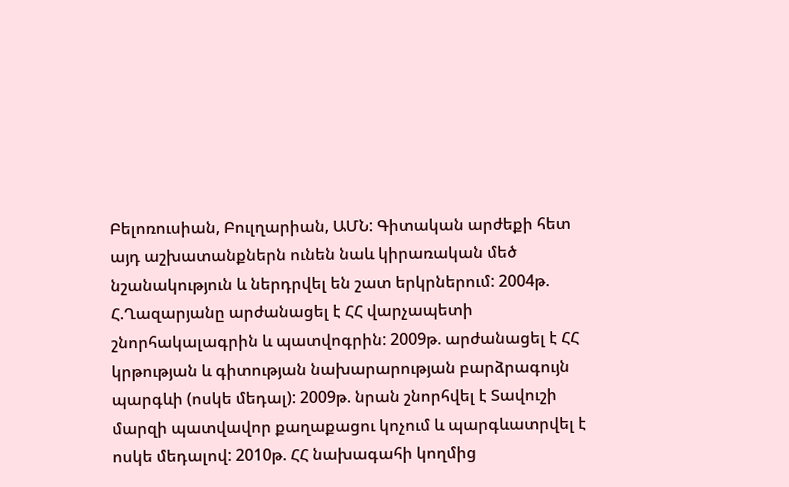Բելոռուսիան, Բուլղարիան, ԱՄՆ: Գիտական արժեքի հետ այդ աշխատանքներն ունեն նաև կիրառական մեծ նշանակություն և ներդրվել են շատ երկրներում: 2004թ. Հ.Ղազարյանը արժանացել է ՀՀ վարչապետի շնորհակալագրին և պատվոգրին: 2009թ. արժանացել է ՀՀ կրթության և գիտության նախարարության բարձրագույն պարգևի (ոսկե մեդալ): 2009թ. նրան շնորհվել է Տավուշի մարզի պատվավոր քաղաքացու կոչում և պարգևատրվել է ոսկե մեդալով: 2010թ. ՀՀ նախագահի կողմից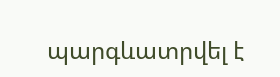պարգևատրվել է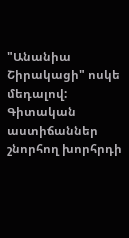"Անանիա Շիրակացի" ոսկե մեդալով: Գիտական աստիճաններ շնորհող խորհրդի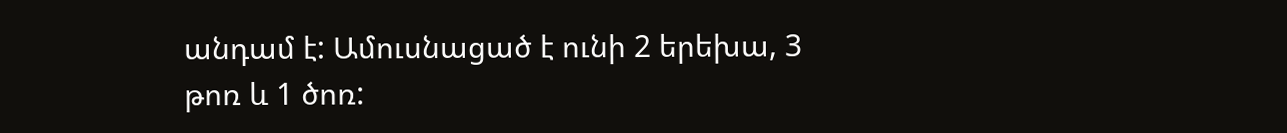անդամ է: Ամուսնացած է ունի 2 երեխա, 3 թոռ և 1 ծոռ: